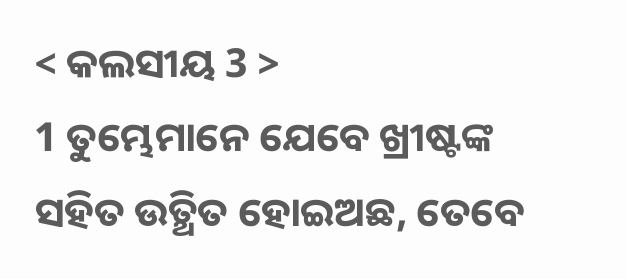< କଲସୀୟ 3 >
1 ତୁମ୍ଭେମାନେ ଯେବେ ଖ୍ରୀଷ୍ଟଙ୍କ ସହିତ ଉତ୍ଥିତ ହୋଇଅଛ, ତେବେ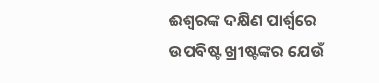ଈଶ୍ବରଙ୍କ ଦକ୍ଷିଣ ପାର୍ଶ୍ୱରେ ଉପବିଷ୍ଟ ଖ୍ରୀଷ୍ଟଙ୍କର ଯେଉଁ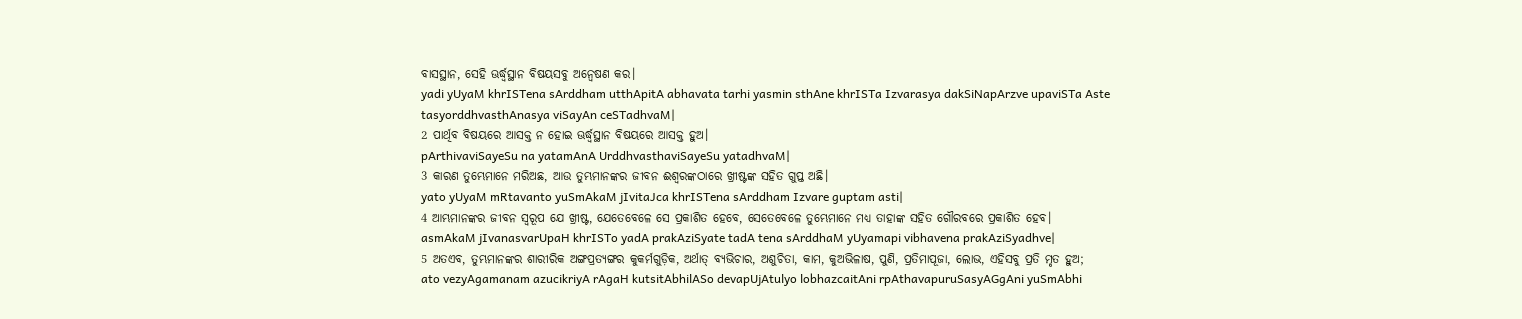ବାସସ୍ଥାନ, ସେହି ଊର୍ଦ୍ଧ୍ୱସ୍ଥାନ ବିଷୟସବୁ ଅନ୍ୱେଷଣ କର।
yadi yUyaM khrISTena sArddham utthApitA abhavata tarhi yasmin sthAne khrISTa Izvarasya dakSiNapArzve upaviSTa Aste tasyorddhvasthAnasya viSayAn ceSTadhvaM|
2 ପାର୍ଥିବ ବିଷୟରେ ଆସକ୍ତ ନ ହୋଇ ଊର୍ଦ୍ଧ୍ୱସ୍ଥାନ ବିଷୟରେ ଆସକ୍ତ ହୁଅ।
pArthivaviSayeSu na yatamAnA UrddhvasthaviSayeSu yatadhvaM|
3 କାରଣ ତୁମ୍ଭେମାନେ ମରିଅଛ, ଆଉ ତୁମ୍ଭମାନଙ୍କର ଜୀବନ ଈଶ୍ବରଙ୍କଠାରେ ଖ୍ରୀଷ୍ଟଙ୍କ ସହିତ ଗୁପ୍ତ ଅଛି।
yato yUyaM mRtavanto yuSmAkaM jIvitaJca khrISTena sArddham Izvare guptam asti|
4 ଆମ୍ଭମାନଙ୍କର ଜୀବନ ସ୍ୱରୂପ ଯେ ଖ୍ରୀଷ୍ଟ, ଯେତେବେଳେ ସେ ପ୍ରକାଶିତ ହେବେ, ସେତେବେଳେ ତୁମ୍ଭେମାନେ ମଧ୍ୟ ତାହାଙ୍କ ସହିତ ଗୌରବରେ ପ୍ରକାଶିତ ହେବ।
asmAkaM jIvanasvarUpaH khrISTo yadA prakAziSyate tadA tena sArddhaM yUyamapi vibhavena prakAziSyadhve|
5 ଅତଏବ, ତୁମ୍ଭମାନଙ୍କର ଶାରୀରିକ ଅଙ୍ଗପ୍ରତ୍ୟଙ୍ଗର କୁକର୍ମଗୁଡ଼ିକ, ଅର୍ଥାତ୍ ବ୍ୟଭିଚାର, ଅଶୁଚିତା, କାମ, କୁଅଭିଳାଷ, ପୁଣି, ପ୍ରତିମାପୂଜା, ଲୋଭ, ଏହିସବୁ ପ୍ରତି ମୃତ ହୁଅ;
ato vezyAgamanam azucikriyA rAgaH kutsitAbhilASo devapUjAtulyo lobhazcaitAni rpAthavapuruSasyAGgAni yuSmAbhi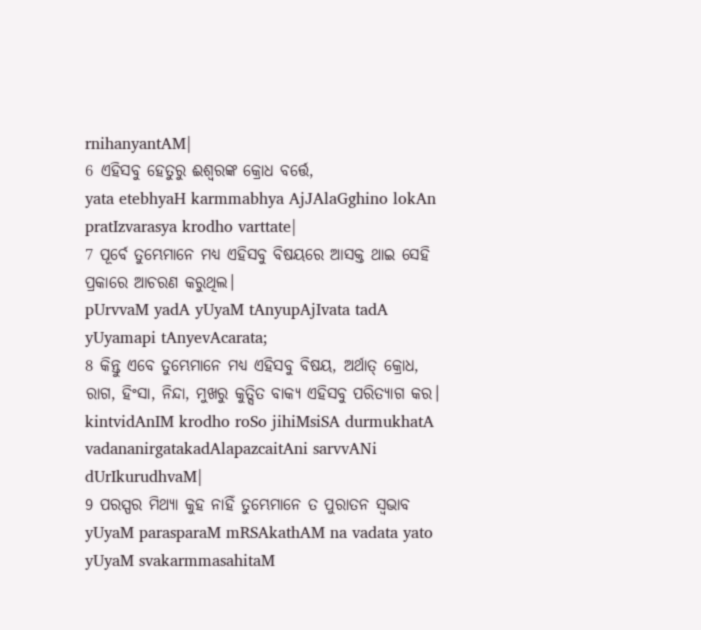rnihanyantAM|
6 ଏହିସବୁ ହେତୁରୁ ଈଶ୍ବରଙ୍କ କ୍ରୋଧ ବର୍ତ୍ତେ,
yata etebhyaH karmmabhya AjJAlaGghino lokAn pratIzvarasya krodho varttate|
7 ପୂର୍ବେ ତୁମ୍ଭେମାନେ ମଧ୍ୟ ଏହିସବୁ ବିଷୟରେ ଆସକ୍ତ ଥାଇ ସେହି ପ୍ରକାରେ ଆଚରଣ କରୁଥିଲ।
pUrvvaM yadA yUyaM tAnyupAjIvata tadA yUyamapi tAnyevAcarata;
8 କିନ୍ତୁ ଏବେ ତୁମ୍ଭେମାନେ ମଧ୍ୟ ଏହିସବୁ ବିଷୟ, ଅର୍ଥାତ୍ କ୍ରୋଧ, ରାଗ, ହିଂସା, ନିନ୍ଦା, ମୁଖରୁ କୁତ୍ସିତ ବାକ୍ୟ ଏହିସବୁ ପରିତ୍ୟାଗ କର।
kintvidAnIM krodho roSo jihiMsiSA durmukhatA vadananirgatakadAlapazcaitAni sarvvANi dUrIkurudhvaM|
9 ପରସ୍ପର ମିଥ୍ୟା କୁହ ନାହିଁ ତୁମ୍ଭେମାନେ ତ ପୁରାତନ ସ୍ୱଭାବ
yUyaM parasparaM mRSAkathAM na vadata yato yUyaM svakarmmasahitaM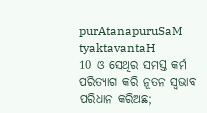purAtanapuruSaM tyaktavantaH
10 ଓ ସେଥିର ସମସ୍ତ କର୍ମ ପରିତ୍ୟାଗ କରି ନୂତନ ସ୍ୱଭାବ ପରିଧାନ କରିଅଛ;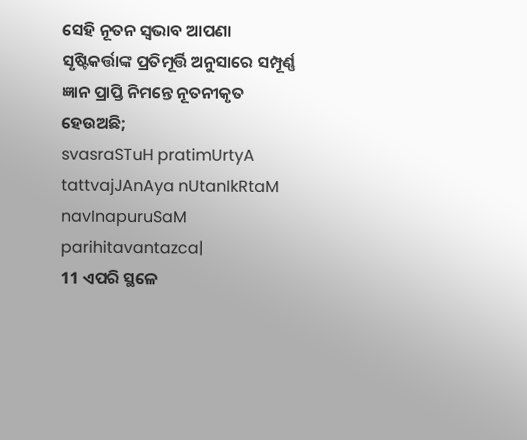ସେହି ନୂତନ ସ୍ୱଭାବ ଆପଣା ସୃଷ୍ଟିକର୍ତ୍ତାଙ୍କ ପ୍ରତିମୂର୍ତ୍ତି ଅନୁସାରେ ସମ୍ପୂର୍ଣ୍ଣ ଜ୍ଞାନ ପ୍ରାପ୍ତି ନିମନ୍ତେ ନୂତନୀକୃତ ହେଉଅଛି;
svasraSTuH pratimUrtyA tattvajJAnAya nUtanIkRtaM navInapuruSaM parihitavantazca|
11 ଏପରି ସ୍ଥଳେ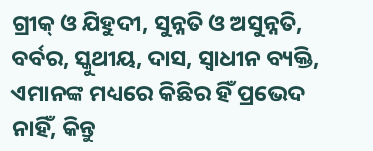ଗ୍ରୀକ୍ ଓ ଯିହୁଦୀ, ସୁନ୍ନତି ଓ ଅସୁନ୍ନତି, ବର୍ବର, ସ୍କୁଥୀୟ, ଦାସ, ସ୍ୱାଧୀନ ବ୍ୟକ୍ତି, ଏମାନଙ୍କ ମଧ୍ୟରେ କିଛିର ହିଁ ପ୍ରଭେଦ ନାହିଁ, କିନ୍ତୁ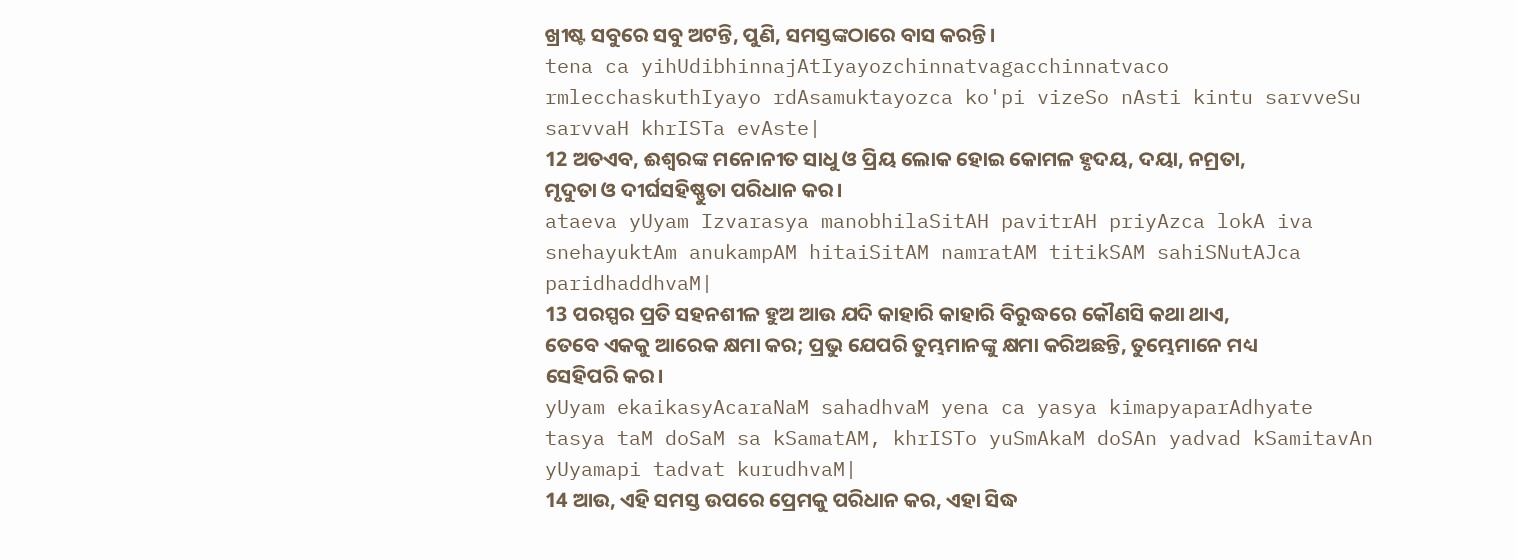ଖ୍ରୀଷ୍ଟ ସବୁରେ ସବୁ ଅଟନ୍ତି, ପୁଣି, ସମସ୍ତଙ୍କଠାରେ ବାସ କରନ୍ତି।
tena ca yihUdibhinnajAtIyayozchinnatvagacchinnatvaco rmlecchaskuthIyayo rdAsamuktayozca ko'pi vizeSo nAsti kintu sarvveSu sarvvaH khrISTa evAste|
12 ଅତଏବ, ଈଶ୍ବରଙ୍କ ମନୋନୀତ ସାଧୁ ଓ ପ୍ରିୟ ଲୋକ ହୋଇ କୋମଳ ହୃଦୟ, ଦୟା, ନମ୍ରତା, ମୃଦୁତା ଓ ଦୀର୍ଘସହିଷ୍ଣୁତା ପରିଧାନ କର।
ataeva yUyam Izvarasya manobhilaSitAH pavitrAH priyAzca lokA iva snehayuktAm anukampAM hitaiSitAM namratAM titikSAM sahiSNutAJca paridhaddhvaM|
13 ପରସ୍ପର ପ୍ରତି ସହନଶୀଳ ହୁଅ ଆଉ ଯଦି କାହାରି କାହାରି ବିରୁଦ୍ଧରେ କୌଣସି କଥା ଥାଏ, ତେବେ ଏକକୁ ଆରେକ କ୍ଷମା କର; ପ୍ରଭୁ ଯେପରି ତୁମ୍ଭମାନଙ୍କୁ କ୍ଷମା କରିଅଛନ୍ତି, ତୁମ୍ଭେମାନେ ମଧ୍ୟ ସେହିପରି କର।
yUyam ekaikasyAcaraNaM sahadhvaM yena ca yasya kimapyaparAdhyate tasya taM doSaM sa kSamatAM, khrISTo yuSmAkaM doSAn yadvad kSamitavAn yUyamapi tadvat kurudhvaM|
14 ଆଉ, ଏହି ସମସ୍ତ ଉପରେ ପ୍ରେମକୁ ପରିଧାନ କର, ଏହା ସିଦ୍ଧ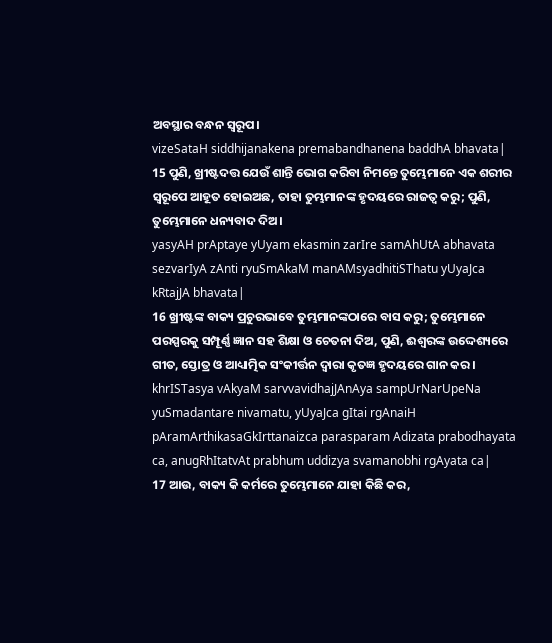ଅବସ୍ଥାର ବନ୍ଧନ ସ୍ୱରୂପ।
vizeSataH siddhijanakena premabandhanena baddhA bhavata|
15 ପୁଣି, ଖ୍ରୀଷ୍ଟଦତ୍ତ ଯେଉଁ ଶାନ୍ତି ଭୋଗ କରିବା ନିମନ୍ତେ ତୁମ୍ଭେମାନେ ଏକ ଶରୀର ସ୍ୱରୂପେ ଆହୂତ ହୋଇଅଛ, ତାହା ତୁମ୍ଭମାନଙ୍କ ହୃଦୟରେ ରାଜତ୍ୱ କରୁ; ପୁଣି, ତୁମ୍ଭେମାନେ ଧନ୍ୟବାଦ ଦିଅ।
yasyAH prAptaye yUyam ekasmin zarIre samAhUtA abhavata sezvarIyA zAnti ryuSmAkaM manAMsyadhitiSThatu yUyaJca kRtajJA bhavata|
16 ଖ୍ରୀଷ୍ଟଙ୍କ ବାକ୍ୟ ପ୍ରଚୁରଭାବେ ତୁମ୍ଭମାନଙ୍କଠାରେ ବାସ କରୁ; ତୁମ୍ଭେମାନେ ପରସ୍ପରକୁ ସମ୍ପୂର୍ଣ୍ଣ ଜ୍ଞାନ ସହ ଶିକ୍ଷା ଓ ଚେତନା ଦିଅ, ପୁଣି, ଈଶ୍ବରଙ୍କ ଉଦ୍ଦେଶ୍ୟରେ ଗୀତ, ସ୍ତୋତ୍ର ଓ ଆଧ୍ୟାତ୍ମିକ ସଂକୀର୍ତ୍ତନ ଦ୍ୱାରା କୃତଜ୍ଞ ହୃଦୟରେ ଗାନ କର।
khrISTasya vAkyaM sarvvavidhajJAnAya sampUrNarUpeNa yuSmadantare nivamatu, yUyaJca gItai rgAnaiH pAramArthikasaGkIrttanaizca parasparam Adizata prabodhayata ca, anugRhItatvAt prabhum uddizya svamanobhi rgAyata ca|
17 ଆଉ, ବାକ୍ୟ କି କର୍ମରେ ତୁମ୍ଭେମାନେ ଯାହା କିଛି କର,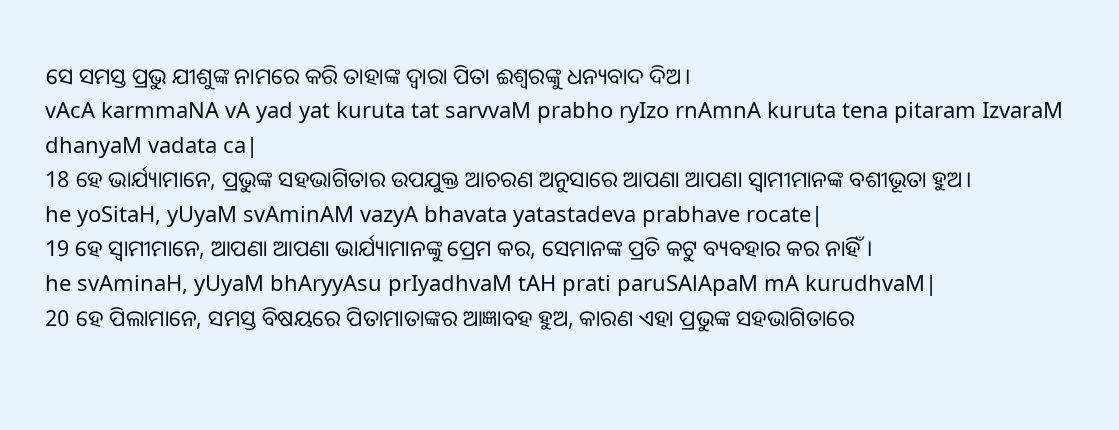ସେ ସମସ୍ତ ପ୍ରଭୁ ଯୀଶୁଙ୍କ ନାମରେ କରି ତାହାଙ୍କ ଦ୍ୱାରା ପିତା ଈଶ୍ବରଙ୍କୁ ଧନ୍ୟବାଦ ଦିଅ।
vAcA karmmaNA vA yad yat kuruta tat sarvvaM prabho ryIzo rnAmnA kuruta tena pitaram IzvaraM dhanyaM vadata ca|
18 ହେ ଭାର୍ଯ୍ୟାମାନେ, ପ୍ରଭୁଙ୍କ ସହଭାଗିତାର ଉପଯୁକ୍ତ ଆଚରଣ ଅନୁସାରେ ଆପଣା ଆପଣା ସ୍ୱାମୀମାନଙ୍କ ବଶୀଭୂତା ହୁଅ।
he yoSitaH, yUyaM svAminAM vazyA bhavata yatastadeva prabhave rocate|
19 ହେ ସ୍ୱାମୀମାନେ, ଆପଣା ଆପଣା ଭାର୍ଯ୍ୟାମାନଙ୍କୁ ପ୍ରେମ କର, ସେମାନଙ୍କ ପ୍ରତି କଟୁ ବ୍ୟବହାର କର ନାହିଁ।
he svAminaH, yUyaM bhAryyAsu prIyadhvaM tAH prati paruSAlApaM mA kurudhvaM|
20 ହେ ପିଲାମାନେ, ସମସ୍ତ ବିଷୟରେ ପିତାମାତାଙ୍କର ଆଜ୍ଞାବହ ହୁଅ, କାରଣ ଏହା ପ୍ରଭୁଙ୍କ ସହଭାଗିତାରେ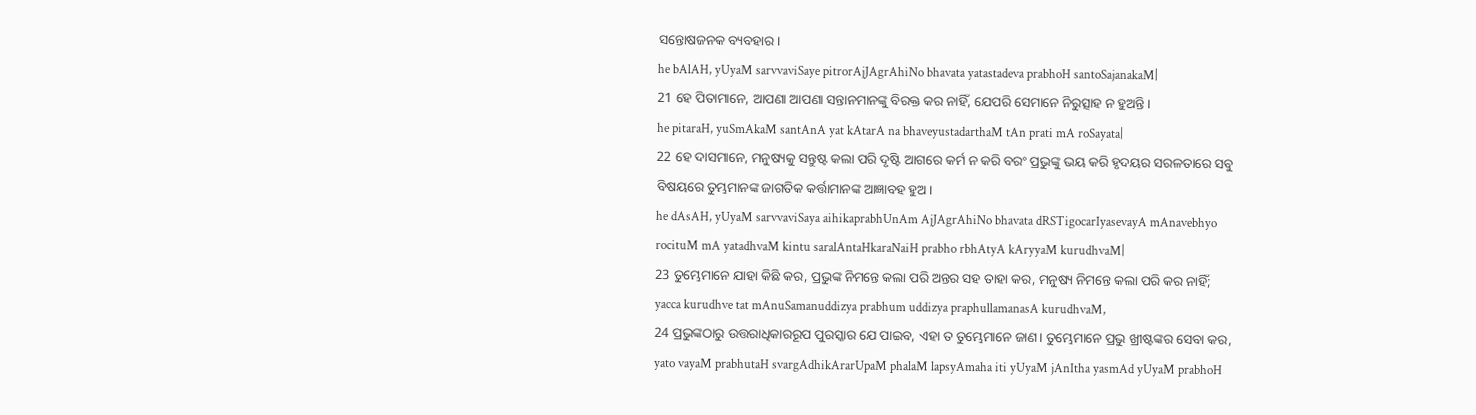ସନ୍ତୋଷଜନକ ବ୍ୟବହାର।
he bAlAH, yUyaM sarvvaviSaye pitrorAjJAgrAhiNo bhavata yatastadeva prabhoH santoSajanakaM|
21 ହେ ପିତାମାନେ, ଆପଣା ଆପଣା ସନ୍ତାନମାନଙ୍କୁ ବିରକ୍ତ କର ନାହିଁ, ଯେପରି ସେମାନେ ନିରୁତ୍ସାହ ନ ହୁଅନ୍ତି।
he pitaraH, yuSmAkaM santAnA yat kAtarA na bhaveyustadarthaM tAn prati mA roSayata|
22 ହେ ଦାସମାନେ, ମନୁଷ୍ୟକୁ ସନ୍ତୁଷ୍ଟ କଲା ପରି ଦୃଷ୍ଟି ଆଗରେ କର୍ମ ନ କରି ବରଂ ପ୍ରଭୁଙ୍କୁ ଭୟ କରି ହୃଦୟର ସରଳତାରେ ସବୁ ବିଷୟରେ ତୁମ୍ଭମାନଙ୍କ ଜାଗତିକ କର୍ତ୍ତାମାନଙ୍କ ଆଜ୍ଞାବହ ହୁଅ।
he dAsAH, yUyaM sarvvaviSaya aihikaprabhUnAm AjJAgrAhiNo bhavata dRSTigocarIyasevayA mAnavebhyo rocituM mA yatadhvaM kintu saralAntaHkaraNaiH prabho rbhAtyA kAryyaM kurudhvaM|
23 ତୁମ୍ଭେମାନେ ଯାହା କିଛି କର, ପ୍ରଭୁଙ୍କ ନିମନ୍ତେ କଲା ପରି ଅନ୍ତର ସହ ତାହା କର, ମନୁଷ୍ୟ ନିମନ୍ତେ କଲା ପରି କର ନାହିଁ;
yacca kurudhve tat mAnuSamanuddizya prabhum uddizya praphullamanasA kurudhvaM,
24 ପ୍ରଭୁଙ୍କଠାରୁ ଉତ୍ତରାଧିକାରରୂପ ପୁରସ୍କାର ଯେ ପାଇବ, ଏହା ତ ତୁମ୍ଭେମାନେ ଜାଣ। ତୁମ୍ଭେମାନେ ପ୍ରଭୁ ଖ୍ରୀଷ୍ଟଙ୍କର ସେବା କର,
yato vayaM prabhutaH svargAdhikArarUpaM phalaM lapsyAmaha iti yUyaM jAnItha yasmAd yUyaM prabhoH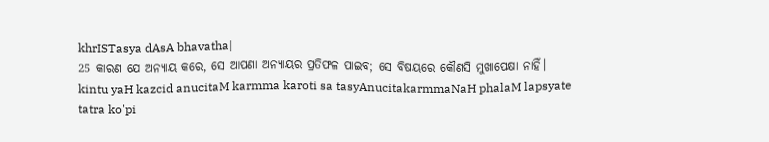khrISTasya dAsA bhavatha|
25 କାରଣ ଯେ ଅନ୍ୟାୟ କରେ, ସେ ଆପଣା ଅନ୍ୟାୟର ପ୍ରତିଫଳ ପାଇବ; ସେ ବିଷୟରେ କୌଣସି ମୁଖାପେକ୍ଷା ନାହିଁ।
kintu yaH kazcid anucitaM karmma karoti sa tasyAnucitakarmmaNaH phalaM lapsyate tatra ko'pi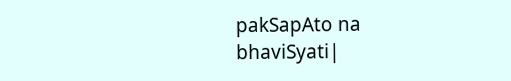pakSapAto na bhaviSyati|